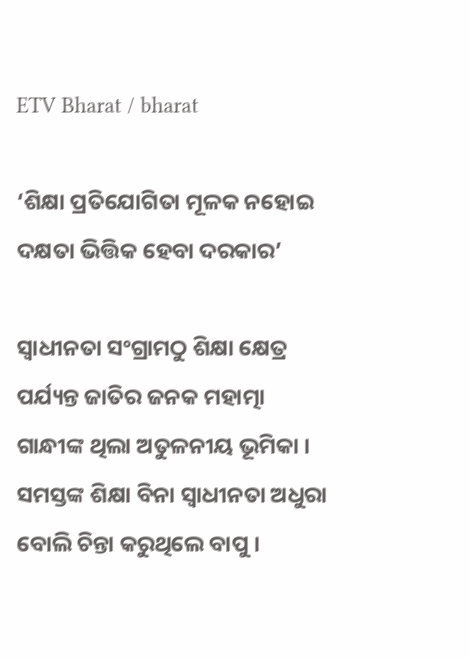ETV Bharat / bharat

‘ଶିକ୍ଷା ପ୍ରତିଯୋଗିତା ମୂଳକ ନହୋଇ ଦକ୍ଷତା ଭିତ୍ତିକ ହେବା ଦରକାର’

ସ୍ବାଧୀନତା ସଂଗ୍ରାମଠୁ ଶିକ୍ଷା କ୍ଷେତ୍ର ପର୍ଯ୍ୟନ୍ତ ଜାତିର ଜନକ ମହାତ୍ମା ଗାନ୍ଧୀଙ୍କ ଥିଲା ଅତୁଳନୀୟ ଭୂମିକା । ସମସ୍ତଙ୍କ ଶିକ୍ଷା ବିନା ସ୍ବାଧୀନତା ଅଧୁରା ବୋଲି ଚିନ୍ତା କରୁଥିଲେ ବାପୁ ।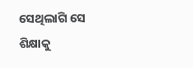ସେଥିଲାଗି ସେ ଶିକ୍ଷାକୁ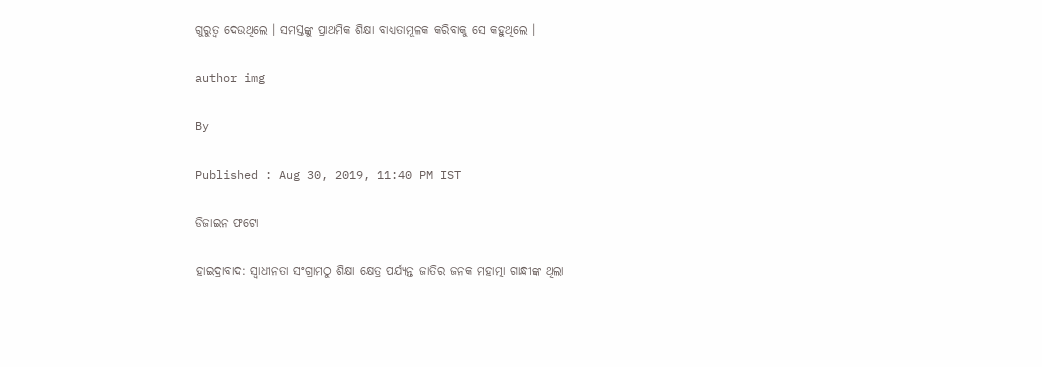ଗୁରୁତ୍ବ ଦେଉଥିଲେ । ସମସ୍ତଙ୍କୁ ପ୍ରାଥମିକ ଶିକ୍ଷା ବାଧ୍ୟତାମୂଳକ କରିବାକୁ ସେ କହୁଥିଲେ ।

author img

By

Published : Aug 30, 2019, 11:40 PM IST

ଡିଜାଇନ ଫଟୋ

ହାଇଦ୍ରାବାଦ: ସ୍ବାଧୀନତା ସଂଗ୍ରାମଠୁ ଶିକ୍ଷା କ୍ଷେତ୍ର ପର୍ଯ୍ୟନ୍ତ ଜାତିର ଜନକ ମହାତ୍ମା ଗାନ୍ଧୀଙ୍କ ଥିଲା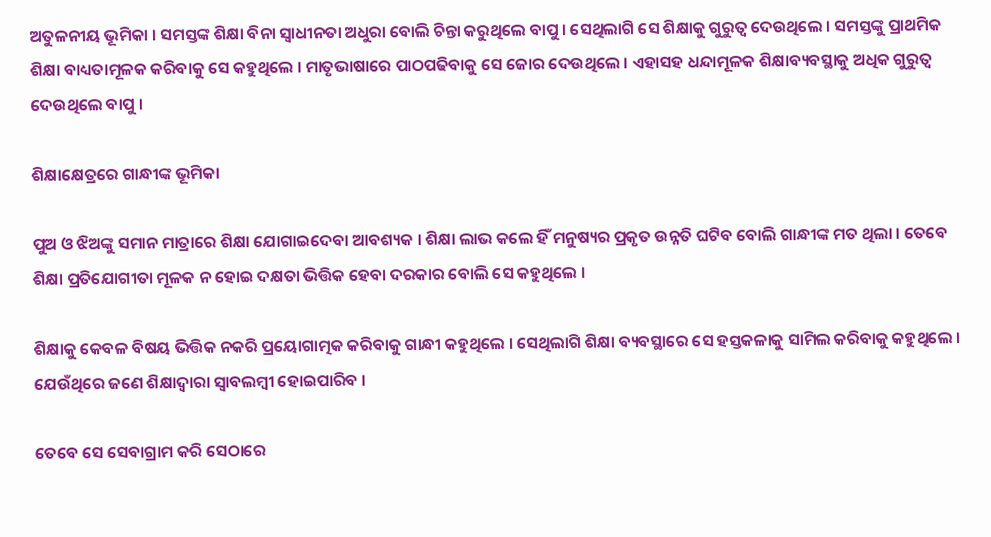ଅତୁଳନୀୟ ଭୂମିକା । ସମସ୍ତଙ୍କ ଶିକ୍ଷା ବିନା ସ୍ବାଧୀନତା ଅଧୁରା ବୋଲି ଚିନ୍ତା କରୁଥିଲେ ବାପୁ । ସେଥିଲାଗି ସେ ଶିକ୍ଷାକୁ ଗୁରୁତ୍ବ ଦେଉଥିଲେ । ସମସ୍ତଙ୍କୁ ପ୍ରାଥମିକ ଶିକ୍ଷା ବାଧ୍ୟତାମୂଳକ କରିବାକୁ ସେ କହୁଥିଲେ । ମାତୃଭାଷାରେ ପାଠପଢିବାକୁ ସେ ଜୋର ଦେଉଥିଲେ । ଏହାସହ ଧନ୍ଦାମୂଳକ ଶିକ୍ଷାବ୍ୟବସ୍ଥାକୁ ଅଧିକ ଗୁରୁତ୍ବ ଦେଉଥିଲେ ବାପୁ ।

ଶିକ୍ଷାକ୍ଷେତ୍ରରେ ଗାନ୍ଧୀଙ୍କ ଭୂମିକା

ପୁଅ ଓ ଝିଅଙ୍କୁ ସମାନ ମାତ୍ରାରେ ଶିକ୍ଷା ଯୋଗାଇଦେବା ଆବଶ୍ୟକ । ଶିକ୍ଷା ଲାଭ କଲେ ହିଁ ମନୁଷ୍ୟର ପ୍ରକୃତ ଉନ୍ନତି ଘଟିବ ବୋଲି ଗାନ୍ଧୀଙ୍କ ମତ ଥିଲା । ତେବେ ଶିକ୍ଷା ପ୍ରତିଯୋଗୀତା ମୂଳକ ନ ହୋଇ ଦକ୍ଷତା ଭିତ୍ତିକ ହେବା ଦରକାର ବୋଲି ସେ କହୁଥିଲେ ।

ଶିକ୍ଷାକୁ କେବଳ ବିଷୟ ଭିତ୍ତିକ ନକରି ପ୍ରୟୋଗାତ୍ମକ କରିବାକୁ ଗାନ୍ଧୀ କହୁଥିଲେ । ସେଥିଲାଗି ଶିକ୍ଷା ବ୍ୟବସ୍ଥାରେ ସେ ହସ୍ତକଳାକୁ ସାମିଲ କରିବାକୁ କହୁଥିଲେ । ଯେଉଁଥିରେ ଜଣେ ଶିକ୍ଷାଦ୍ବାରା ସ୍ବାବଲମ୍ବୀ ହୋଇପାରିବ ।

ତେବେ ସେ ସେବାଗ୍ରାମ କରି ସେଠାରେ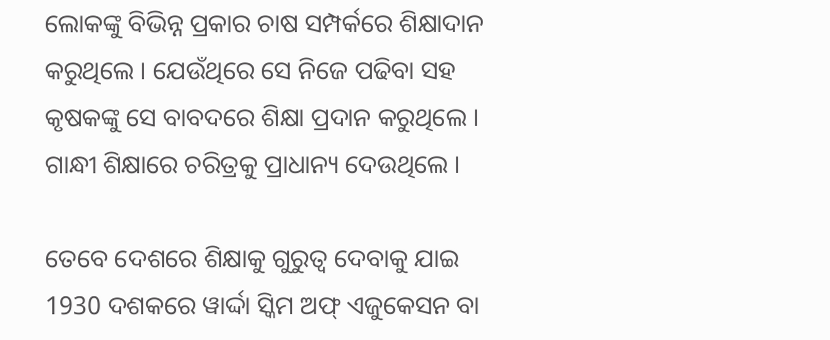ଲୋକଙ୍କୁ ବିଭିନ୍ନ ପ୍ରକାର ଚାଷ ସମ୍ପର୍କରେ ଶିକ୍ଷାଦାନ କରୁଥିଲେ । ଯେଉଁଥିରେ ସେ ନିଜେ ପଢିବା ସହ କୃଷକଙ୍କୁ ସେ ବାବଦରେ ଶିକ୍ଷା ପ୍ରଦାନ କରୁଥିଲେ । ଗାନ୍ଧୀ ଶିକ୍ଷାରେ ଚରିତ୍ରକୁ ପ୍ରାଧାନ୍ୟ ଦେଉଥିଲେ ।

ତେବେ ଦେଶରେ ଶିକ୍ଷାକୁ ଗୁରୁତ୍ବ ଦେବାକୁ ଯାଇ 1930 ଦଶକରେ ୱାର୍ଦ୍ଦା ସ୍କିମ ଅଫ୍‌ ଏଜୁକେସନ ବା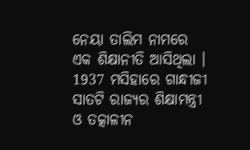ନେୟା ତାଲିମ ନାମରେ ଏକ ଶିକ୍ଷାନୀତି ଆସିଥିଲା । 1937 ମସିହାରେ ଗାନ୍ଧୀଜୀ ସାତଟି ରାଜ୍ୟର ଶିକ୍ଷାମନ୍ତ୍ରୀ ଓ ତତ୍କାଳୀନ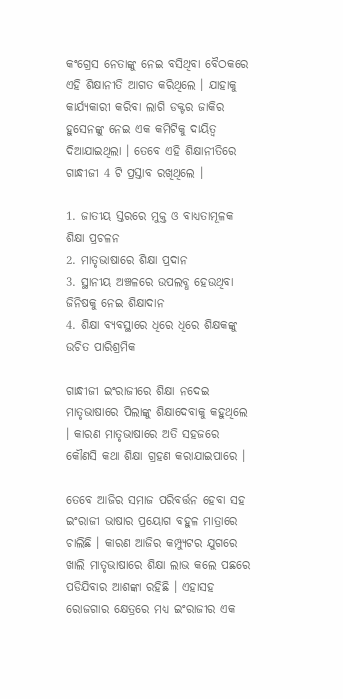କଂଗ୍ରେସ ନେତାଙ୍କୁ ନେଇ ବସିଥିବା ବୈଠକରେ ଏହି ଶିକ୍ଷାନୀତି ଆଗତ କରିଥିଲେ । ଯାହାକୁ କାର୍ଯ୍ୟକାରୀ କରିବା ଲାଗି ଡକ୍ଟର ଜାକିର ହୁସେନଙ୍କୁ ନେଇ ଏକ କମିଟିକୁ ଦାୟିତ୍ବ ଦିଆଯାଇଥିଲା । ତେବେ ଏହି ଶିକ୍ଷାନୀତିରେ ଗାନ୍ଧୀଜୀ 4 ଟି ପ୍ରସ୍ତାବ ରଖିଥିଲେ ।

1. ଜାତୀୟ ସ୍ତରରେ ମୁକ୍ତ ଓ ବାଧ୍ୟତାମୂଳକ ଶିକ୍ଷା ପ୍ରଚଳନ
2. ମାତୃଭାଷାରେ ଶିକ୍ଷା ପ୍ରଦାନ
3. ସ୍ଥାନୀୟ ଅଞ୍ଚଳରେ ଉପଲବ୍ଧ ହେଉଥିବା ଜିନିଷକୁ ନେଇ ଶିକ୍ଷାଦାନ
4. ଶିକ୍ଷା ବ୍ୟବସ୍ଥାରେ ଧିରେ ଧିରେ ଶିକ୍ଷକଙ୍କୁ ଉଚିତ ପାରିଶ୍ରମିକ

ଗାନ୍ଧୀଜୀ ଇଂରାଜୀରେ ଶିକ୍ଷା ନଦେଇ ମାତୃଭାଷାରେ ପିଲାଙ୍କୁ ଶିକ୍ଷାଦେବାକୁ କହୁଥିଲେ । କାରଣ ମାତୃଭାଷାରେ ଅତି ସହଜରେ କୌଣସି କଥା ଶିକ୍ଷା ଗ୍ରହଣ କରାଯାଇପାରେ ।

ତେବେ ଆଜିର ସମାଜ ପରିବର୍ତ୍ତନ ହେବା ସହ ଇଂରାଜୀ ଭାଷାର ପ୍ରୟୋଗ ବହୁଳ ମାତ୍ରାରେ ଚାଲିଛି । କାରଣ ଆଜିର କମ୍ପ୍ୟୁଟର ଯୁଗରେ ଖାଲି ମାତୃଭାଷାରେ ଶିକ୍ଷା ଲାଭ କଲେ ପଛରେ ପଡିଯିବାର ଆଶଙ୍କା ରହିଛି । ଏହାସହ ରୋଜଗାର କ୍ଷେତ୍ରରେ ମଧ୍ୟ ଇଂରାଜୀର ଏକ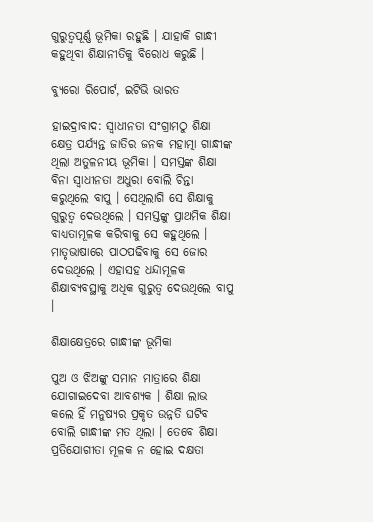ଗୁରୁତ୍ବପୂର୍ଣ୍ଣ ଭୂମିକା ରହୁଛି । ଯାହାକି ଗାନ୍ଧୀ କହୁଥିବା ଶିକ୍ଷାନୀତିକୁ ବିରୋଧ କରୁଛି ।

ବ୍ୟୁରୋ ରିପୋର୍ଟ, ଇଟିଭି ଭାରତ

ହାଇଦ୍ରାବାଦ: ସ୍ବାଧୀନତା ସଂଗ୍ରାମଠୁ ଶିକ୍ଷା କ୍ଷେତ୍ର ପର୍ଯ୍ୟନ୍ତ ଜାତିର ଜନକ ମହାତ୍ମା ଗାନ୍ଧୀଙ୍କ ଥିଲା ଅତୁଳନୀୟ ଭୂମିକା । ସମସ୍ତଙ୍କ ଶିକ୍ଷା ବିନା ସ୍ବାଧୀନତା ଅଧୁରା ବୋଲି ଚିନ୍ତା କରୁଥିଲେ ବାପୁ । ସେଥିଲାଗି ସେ ଶିକ୍ଷାକୁ ଗୁରୁତ୍ବ ଦେଉଥିଲେ । ସମସ୍ତଙ୍କୁ ପ୍ରାଥମିକ ଶିକ୍ଷା ବାଧ୍ୟତାମୂଳକ କରିବାକୁ ସେ କହୁଥିଲେ । ମାତୃଭାଷାରେ ପାଠପଢିବାକୁ ସେ ଜୋର ଦେଉଥିଲେ । ଏହାସହ ଧନ୍ଦାମୂଳକ ଶିକ୍ଷାବ୍ୟବସ୍ଥାକୁ ଅଧିକ ଗୁରୁତ୍ବ ଦେଉଥିଲେ ବାପୁ ।

ଶିକ୍ଷାକ୍ଷେତ୍ରରେ ଗାନ୍ଧୀଙ୍କ ଭୂମିକା

ପୁଅ ଓ ଝିଅଙ୍କୁ ସମାନ ମାତ୍ରାରେ ଶିକ୍ଷା ଯୋଗାଇଦେବା ଆବଶ୍ୟକ । ଶିକ୍ଷା ଲାଭ କଲେ ହିଁ ମନୁଷ୍ୟର ପ୍ରକୃତ ଉନ୍ନତି ଘଟିବ ବୋଲି ଗାନ୍ଧୀଙ୍କ ମତ ଥିଲା । ତେବେ ଶିକ୍ଷା ପ୍ରତିଯୋଗୀତା ମୂଳକ ନ ହୋଇ ଦକ୍ଷତା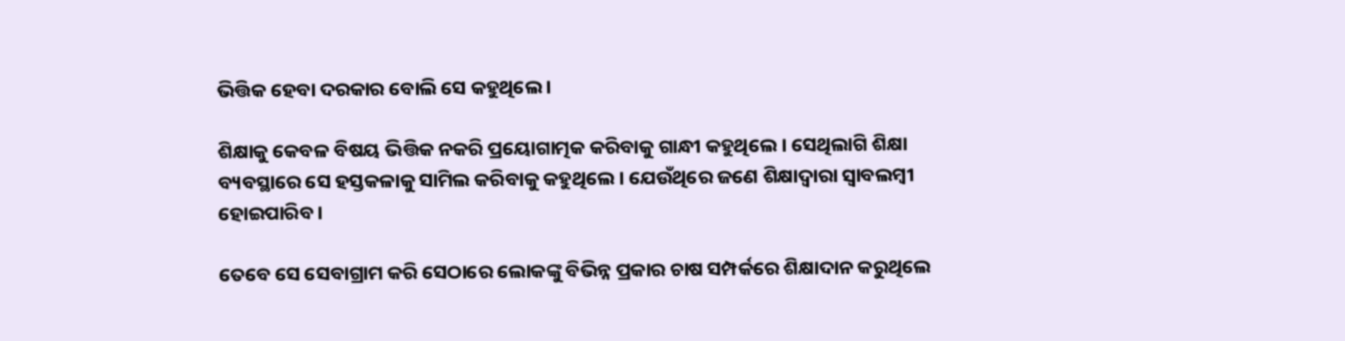ଭିତ୍ତିକ ହେବା ଦରକାର ବୋଲି ସେ କହୁଥିଲେ ।

ଶିକ୍ଷାକୁ କେବଳ ବିଷୟ ଭିତ୍ତିକ ନକରି ପ୍ରୟୋଗାତ୍ମକ କରିବାକୁ ଗାନ୍ଧୀ କହୁଥିଲେ । ସେଥିଲାଗି ଶିକ୍ଷା ବ୍ୟବସ୍ଥାରେ ସେ ହସ୍ତକଳାକୁ ସାମିଲ କରିବାକୁ କହୁଥିଲେ । ଯେଉଁଥିରେ ଜଣେ ଶିକ୍ଷାଦ୍ବାରା ସ୍ବାବଲମ୍ବୀ ହୋଇପାରିବ ।

ତେବେ ସେ ସେବାଗ୍ରାମ କରି ସେଠାରେ ଲୋକଙ୍କୁ ବିଭିନ୍ନ ପ୍ରକାର ଚାଷ ସମ୍ପର୍କରେ ଶିକ୍ଷାଦାନ କରୁଥିଲେ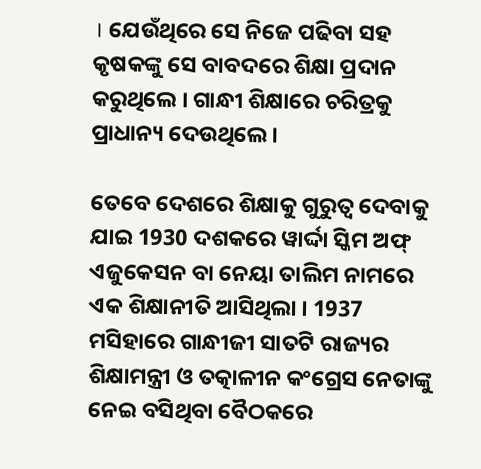। ଯେଉଁଥିରେ ସେ ନିଜେ ପଢିବା ସହ କୃଷକଙ୍କୁ ସେ ବାବଦରେ ଶିକ୍ଷା ପ୍ରଦାନ କରୁଥିଲେ । ଗାନ୍ଧୀ ଶିକ୍ଷାରେ ଚରିତ୍ରକୁ ପ୍ରାଧାନ୍ୟ ଦେଉଥିଲେ ।

ତେବେ ଦେଶରେ ଶିକ୍ଷାକୁ ଗୁରୁତ୍ବ ଦେବାକୁ ଯାଇ 1930 ଦଶକରେ ୱାର୍ଦ୍ଦା ସ୍କିମ ଅଫ୍‌ ଏଜୁକେସନ ବା ନେୟା ତାଲିମ ନାମରେ ଏକ ଶିକ୍ଷାନୀତି ଆସିଥିଲା । 1937 ମସିହାରେ ଗାନ୍ଧୀଜୀ ସାତଟି ରାଜ୍ୟର ଶିକ୍ଷାମନ୍ତ୍ରୀ ଓ ତତ୍କାଳୀନ କଂଗ୍ରେସ ନେତାଙ୍କୁ ନେଇ ବସିଥିବା ବୈଠକରେ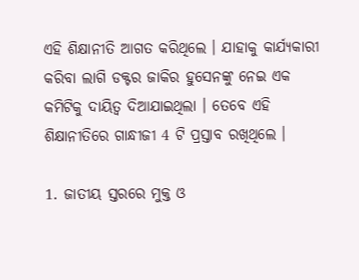ଏହି ଶିକ୍ଷାନୀତି ଆଗତ କରିଥିଲେ । ଯାହାକୁ କାର୍ଯ୍ୟକାରୀ କରିବା ଲାଗି ଡକ୍ଟର ଜାକିର ହୁସେନଙ୍କୁ ନେଇ ଏକ କମିଟିକୁ ଦାୟିତ୍ବ ଦିଆଯାଇଥିଲା । ତେବେ ଏହି ଶିକ୍ଷାନୀତିରେ ଗାନ୍ଧୀଜୀ 4 ଟି ପ୍ରସ୍ତାବ ରଖିଥିଲେ ।

1. ଜାତୀୟ ସ୍ତରରେ ମୁକ୍ତ ଓ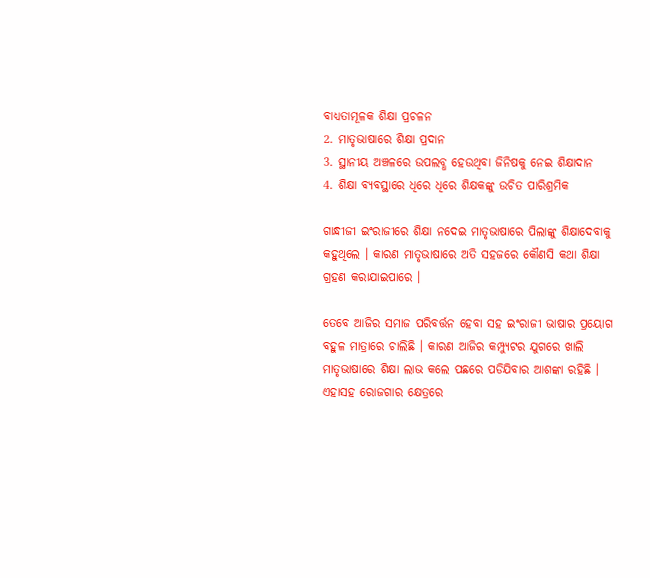ବାଧ୍ୟତାମୂଳକ ଶିକ୍ଷା ପ୍ରଚଳନ
2. ମାତୃଭାଷାରେ ଶିକ୍ଷା ପ୍ରଦାନ
3. ସ୍ଥାନୀୟ ଅଞ୍ଚଳରେ ଉପଲବ୍ଧ ହେଉଥିବା ଜିନିଷକୁ ନେଇ ଶିକ୍ଷାଦାନ
4. ଶିକ୍ଷା ବ୍ୟବସ୍ଥାରେ ଧିରେ ଧିରେ ଶିକ୍ଷକଙ୍କୁ ଉଚିତ ପାରିଶ୍ରମିକ

ଗାନ୍ଧୀଜୀ ଇଂରାଜୀରେ ଶିକ୍ଷା ନଦେଇ ମାତୃଭାଷାରେ ପିଲାଙ୍କୁ ଶିକ୍ଷାଦେବାକୁ କହୁଥିଲେ । କାରଣ ମାତୃଭାଷାରେ ଅତି ସହଜରେ କୌଣସି କଥା ଶିକ୍ଷା ଗ୍ରହଣ କରାଯାଇପାରେ ।

ତେବେ ଆଜିର ସମାଜ ପରିବର୍ତ୍ତନ ହେବା ସହ ଇଂରାଜୀ ଭାଷାର ପ୍ରୟୋଗ ବହୁଳ ମାତ୍ରାରେ ଚାଲିଛି । କାରଣ ଆଜିର କମ୍ପ୍ୟୁଟର ଯୁଗରେ ଖାଲି ମାତୃଭାଷାରେ ଶିକ୍ଷା ଲାଭ କଲେ ପଛରେ ପଡିଯିବାର ଆଶଙ୍କା ରହିଛି । ଏହାସହ ରୋଜଗାର କ୍ଷେତ୍ରରେ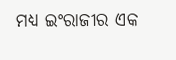ମଧ୍ୟ ଇଂରାଜୀର ଏକ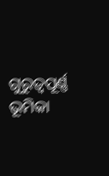ଗୁରୁତ୍ବପୂର୍ଣ୍ଣ ଭୂମିକା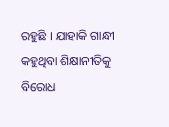ରହୁଛି । ଯାହାକି ଗାନ୍ଧୀ କହୁଥିବା ଶିକ୍ଷାନୀତିକୁ ବିରୋଧ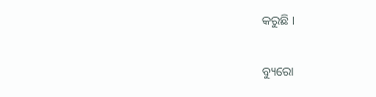କରୁଛି ।

ବ୍ୟୁରୋ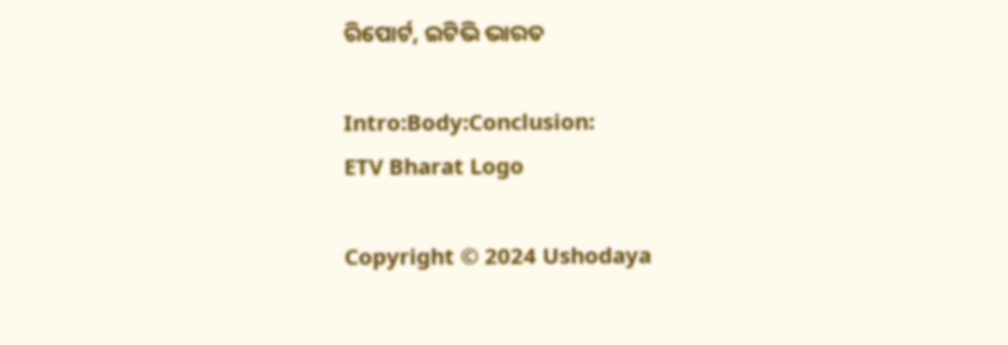ରିପୋର୍ଟ, ଇଟିଭି ଭାରତ

Intro:Body:Conclusion:
ETV Bharat Logo

Copyright © 2024 Ushodaya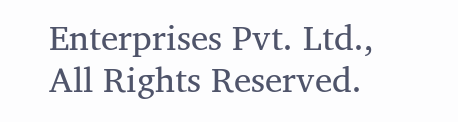Enterprises Pvt. Ltd., All Rights Reserved.